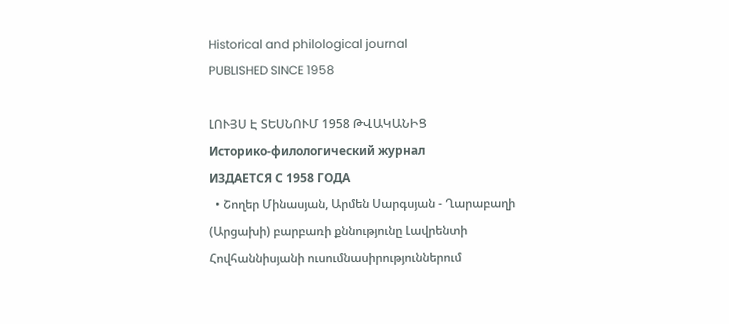Historical and philological journal
PUBLISHED SINCE 1958

ԼՈՒՅՍ Է ՏԵՍՆՈՒՄ 1958 ԹՎԱԿԱՆԻՑ
Историко-филологический журнал
ИЗДАЕТСЯ С 1958 ГОДА
  • Շողեր Մինասյան, Արմեն Սարգսյան - Ղարաբաղի (Արցախի) բարբառի քննությունը Լավրենտի Հովհաննիսյանի ուսումնասիրություններում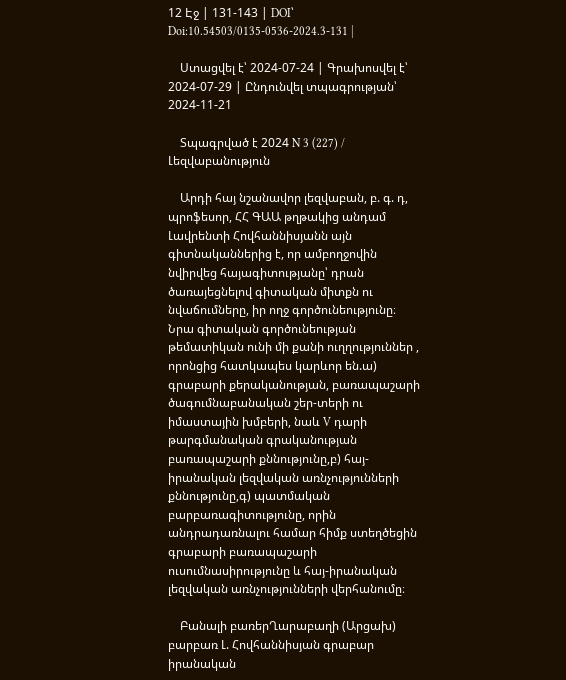12 Էջ | 131-143 | DOI՝ Doi:10.54503/0135-0536-2024.3-131 |

    Ստացվել է՝ 2024-07-24 | Գրախոսվել է՝ 2024-07-29 | Ընդունվել տպագրության՝ 2024-11-21

    Տպագրված է 2024 N 3 (227) / Լեզվաբանություն

    Արդի հայ նշանավոր լեզվաբան, բ. գ. դ, պրոֆեսոր, ՀՀ ԳԱԱ թղթակից անդամ Լավրենտի Հովհաննիսյանն այն գիտնականներից է, որ ամբողջովին նվիրվեց հայագիտությանը՝ դրան ծառայեցնելով գիտական միտքն ու նվաճումները, իր ողջ գործունեությունը։ Նրա գիտական գործունեության թեմատիկան ունի մի քանի ուղղություններ , որոնցից հատկապես կարևոր են.ա) գրաբարի քերականության, բառապաշարի ծագումնաբանական շեր-տերի ու իմաստային խմբերի, նաև V դարի թարգմանական գրականության բառապաշարի քննությունը,բ) հայ-իրանական լեզվական առնչությունների քննությունը,գ) պատմական բարբառագիտությունը, որին անդրադառնալու համար հիմք ստեղծեցին գրաբարի բառապաշարի ուսումնասիրությունը և հայ-իրանական լեզվական առնչությունների վերհանումը։

    Բանալի բառերՂարաբաղի (Արցախ) բարբառ Լ. Հովհաննիսյան գրաբար իրանական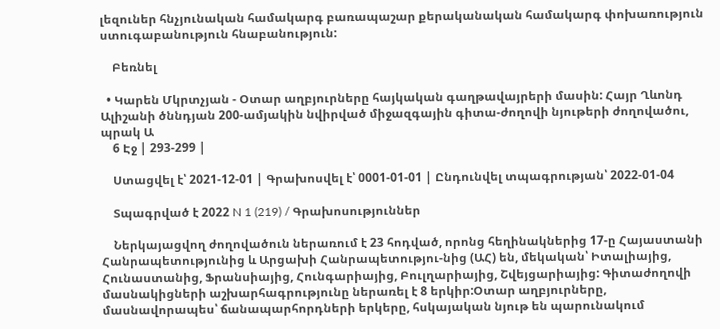լեզուներ հնչյունական համակարգ բառապաշար քերականական համակարգ փոխառություն ստուգաբանություն հնաբանություն:

    Բեռնել

  • Կարեն Մկրտչյան - Օտար աղբյուրները հայկական գաղթավայրերի մասին: Հայր Ղևոնդ Ալիշանի ծննդյան 200-ամյակին նվիրված միջազգային գիտա-ժողովի նյութերի ժողովածու, պրակ Ա
    6 Էջ | 293-299 |

    Ստացվել է՝ 2021-12-01 | Գրախոսվել է՝ 0001-01-01 | Ընդունվել տպագրության՝ 2022-01-04

    Տպագրված է 2022 N 1 (219) / Գրախոսություններ

    Ներկայացվող ժողովածուն ներառում է 23 հոդված, որոնց հեղինակներից 17-ը Հայաստանի Հանրապետությունից և Արցախի Հանրապետությու-նից (ԱՀ) են, մեկական՝ Իտալիայից, Հունաստանից, Ֆրանսիայից, Հունգարիայից, Բուլղարիայից, Շվեյցարիայից: Գիտաժողովի մասնակիցների աշխարհագրությունը ներառել է 8 երկիր:Օտար աղբյուրները, մասնավորապես՝ ճանապարհորդների երկերը, հսկայական նյութ են պարունակում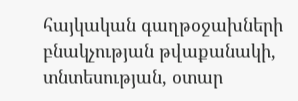հայկական գաղթօջախների բնակչության թվաքանակի, տնտեսության, օտար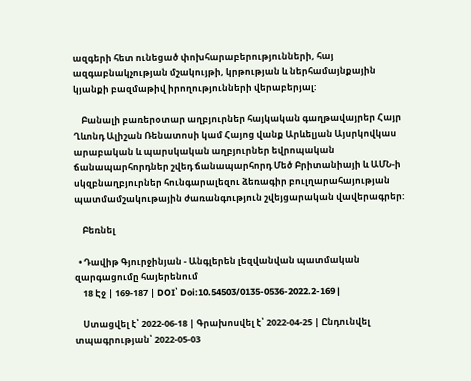ազգերի հետ ունեցած փոխհարաբերությունների, հայ ազգաբնակչության մշակույթի, կրթության և ներհամայնքային կյանքի բազմաթիվ իրողությունների վերաբերյալ:

    Բանալի բառերօտար աղբյուրներ հայկական գաղթավայրեր Հայր Ղևոնդ Ալիշան Ռենատոսի կամ Հայոց վանք Արևելյան Այսրկովկաս արաբական և պարսկական աղբյուրներ եվրոպական ճանապարհորդներ շվեդ ճանապարհորդ Մեծ Բրիտանիայի և ԱՄՆ-ի սկզբնաղբյուրներ հունգարալեզու ձեռագիր բուլղարահայության պատմամշակութային ժառանգություն շվեյցարական վավերագրեր:

    Բեռնել

  • Դավիթ Գյուրջինյան - Անգլերեն լեզվանվան պատմական զարգացումը հայերենում
    18 Էջ | 169-187 | DOI՝ Doi:10.54503/0135-0536-2022.2-169 |

    Ստացվել է՝ 2022-06-18 | Գրախոսվել է՝ 2022-04-25 | Ընդունվել տպագրության՝ 2022-05-03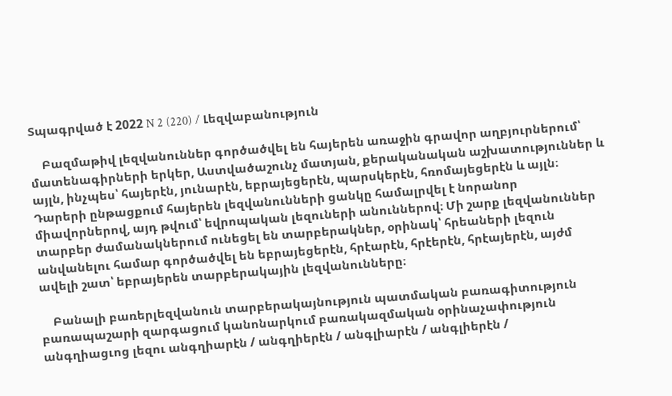Տպագրված է 2022 N 2 (220) / Լեզվաբանություն

    Բազմաթիվ լեզվանուններ գործածվել են հայերեն առաջին գրավոր աղբյուրներում՝ մատենագիրների երկեր, Աստվածաշունչ մատյան, քերականական աշխատություններ և այլն, ինչպես՝ հայերէն, յունարէն, եբրայեցերէն, պարսկերէն, հռոմայեցերէն և այլն։ Դարերի ընթացքում հայերեն լեզվանունների ցանկը համալրվել է նորանոր միավորներով, այդ թվում՝ եվրոպական լեզուների անուններով։ Մի շարք լեզվանուններ տարբեր ժամանակներում ունեցել են տարբերակներ, օրինակ՝ հրեաների լեզուն անվանելու համար գործածվել են եբրայեցերէն, հրէարէն, հրէերէն, հրէայերէն, այժմ ավելի շատ՝ եբրայերեն տարբերակային լեզվանունները։

    Բանալի բառերլեզվանուն տարբերակայնություն պատմական բառագիտություն բառապաշարի զարգացում կանոնարկում բառակազմական օրինաչափություն անգղիացւոց լեզու անգղիարէն / անգղիերէն / անգլիարէն / անգլիերէն /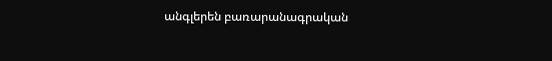անգլերեն բառարանագրական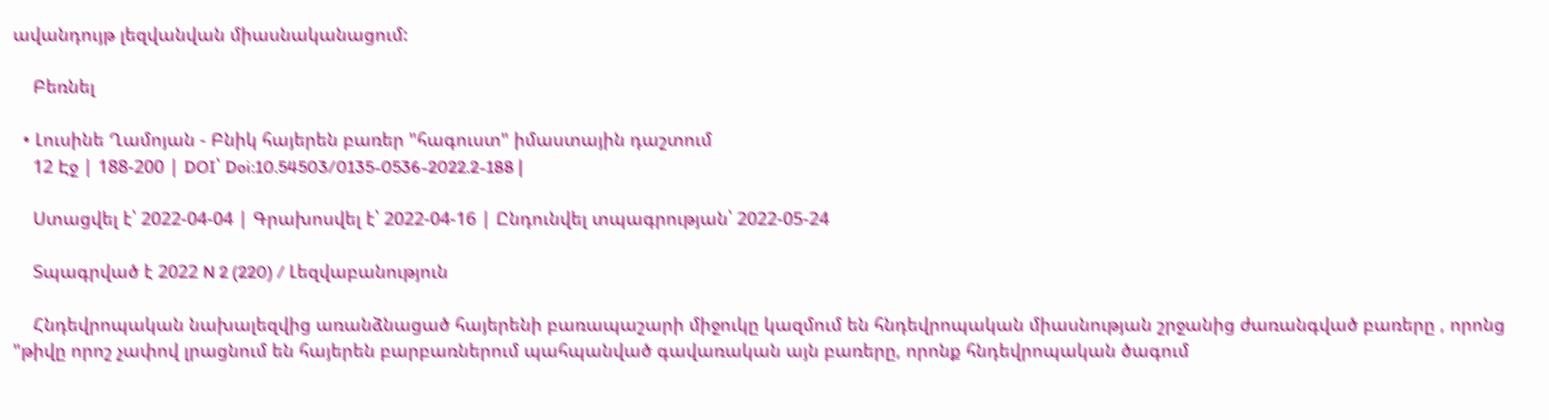ավանդույթ լեզվանվան միասնականացում:

    Բեռնել

  • Լուսինե Ղամոյան - Բնիկ հայերեն բառեր "հագուստ" իմաստային դաշտում
    12 Էջ | 188-200 | DOI՝ Doi:10.54503/0135-0536-2022.2-188 |

    Ստացվել է՝ 2022-04-04 | Գրախոսվել է՝ 2022-04-16 | Ընդունվել տպագրության՝ 2022-05-24

    Տպագրված է 2022 N 2 (220) / Լեզվաբանություն

    Հնդեվրոպական նախալեզվից առանձնացած հայերենի բառապաշարի միջուկը կազմում են հնդեվրոպական միասնության շրջանից ժառանգված բառերը , որոնց "թիվը որոշ չափով լրացնում են հայերեն բարբառներում պահպանված գավառական այն բառերը, որոնք հնդեվրոպական ծագում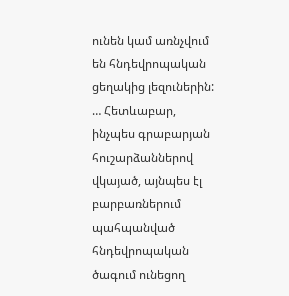ունեն կամ առնչվում են հնդեվրոպական ցեղակից լեզուներին: … Հետևաբար, ինչպես գրաբարյան հուշարձաններով վկայած, այնպես էլ բարբառներում պահպանված հնդեվրոպական ծագում ունեցող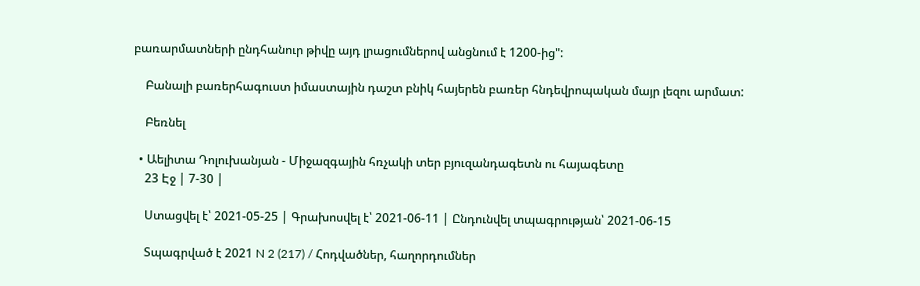բառարմատների ընդհանուր թիվը այդ լրացումներով անցնում է 1200-ից":

    Բանալի բառերհագուստ իմաստային դաշտ բնիկ հայերեն բառեր հնդեվրոպական մայր լեզու արմատ:

    Բեռնել

  • Աելիտա Դոլուխանյան - Միջազգային հռչակի տեր բյուզանդագետն ու հայագետը
    23 Էջ | 7-30 |

    Ստացվել է՝ 2021-05-25 | Գրախոսվել է՝ 2021-06-11 | Ընդունվել տպագրության՝ 2021-06-15

    Տպագրված է 2021 N 2 (217) / Հոդվածներ, հաղորդումներ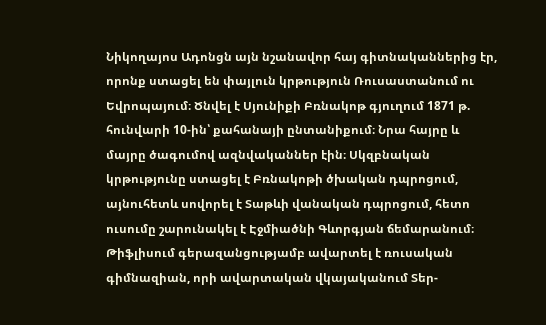Նիկողայոս Ադոնցն այն նշանավոր հայ գիտնականներից էր, որոնք ստացել են փայլուն կրթություն Ռուսաստանում ու Եվրոպայում։ Ծնվել է Սյունիքի Բռնակոթ գյուղում 1871 թ. հունվարի 10-ին՝ քահանայի ընտանիքում։ Նրա հայրը և մայրը ծագումով ազնվականներ էին։ Սկզբնական կրթությունը ստացել է Բռնակոթի ծխական դպրոցում, այնուհետև սովորել է Տաթևի վանական դպրոցում, հետո ուսումը շարունակել է Էջմիածնի Գևորգյան ճեմարանում։ Թիֆլիսում գերազանցությամբ ավարտել է ռուսական գիմնազիան, որի ավարտական վկայականում Տեր-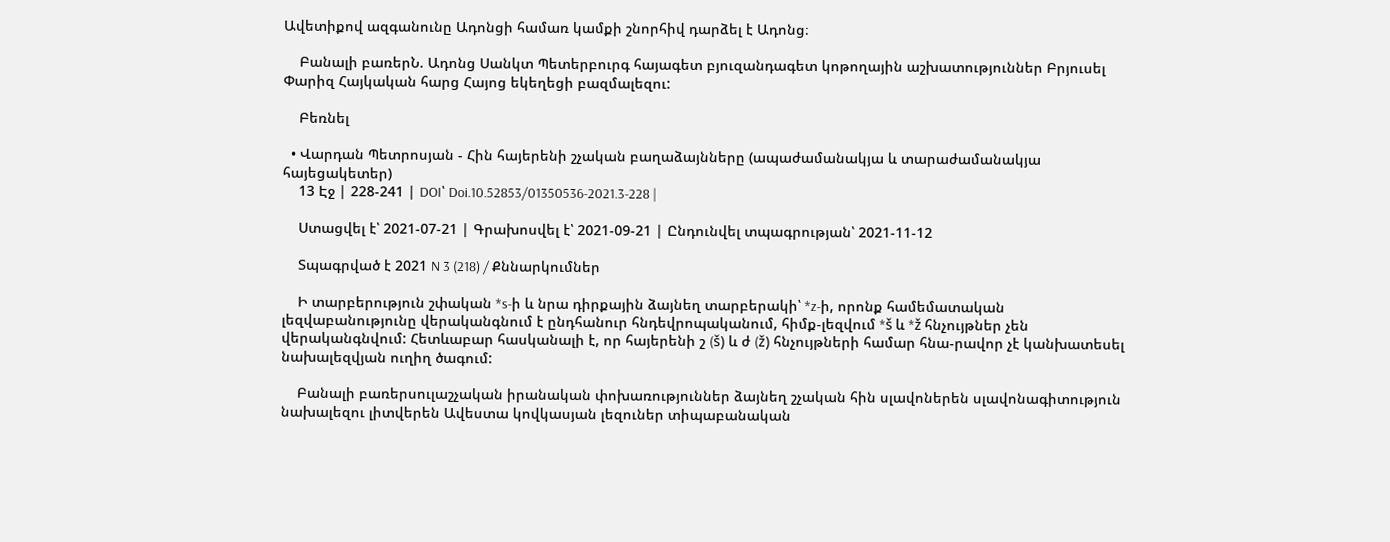Ավետիքով ազգանունը Ադոնցի համառ կամքի շնորհիվ դարձել է Ադոնց։

    Բանալի բառերՆ. Ադոնց Սանկտ Պետերբուրգ հայագետ բյուզանդագետ կոթողային աշխատություններ Բրյուսել Փարիզ Հայկական հարց Հայոց եկեղեցի բազմալեզու:

    Բեռնել

  • Վարդան Պետրոսյան - Հին հայերենի շչական բաղաձայնները (ապաժամանակյա և տարաժամանակյա հայեցակետեր)
    13 Էջ | 228-241 | DOI՝ Doi.10.52853/01350536-2021.3-228 |

    Ստացվել է՝ 2021-07-21 | Գրախոսվել է՝ 2021-09-21 | Ընդունվել տպագրության՝ 2021-11-12

    Տպագրված է 2021 N 3 (218) / Քննարկումներ

    Ի տարբերություն շփական *s-ի և նրա դիրքային ձայնեղ տարբերակի՝ *z-ի, որոնք համեմատական լեզվաբանությունը վերականգնում է ընդհանուր հնդեվրոպականում, հիմք-լեզվում *š և *ž հնչույթներ չեն վերականգնվում: Հետևաբար հասկանալի է, որ հայերենի շ (š) և ժ (ž) հնչույթների համար հնա-րավոր չէ կանխատեսել նախալեզվյան ուղիղ ծագում:

    Բանալի բառերսուլաշչական իրանական փոխառություններ ձայնեղ շչական հին սլավոներեն սլավոնագիտություն նախալեզու լիտվերեն Ավեստա կովկասյան լեզուներ տիպաբանական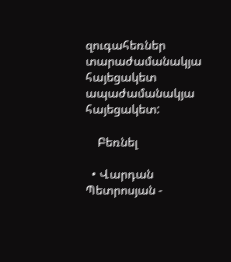զուգահեռներ տարաժամանակյա հայեցակետ ապաժամանակյա հայեցակետ:

    Բեռնել

  • Վարդան Պետրոսյան -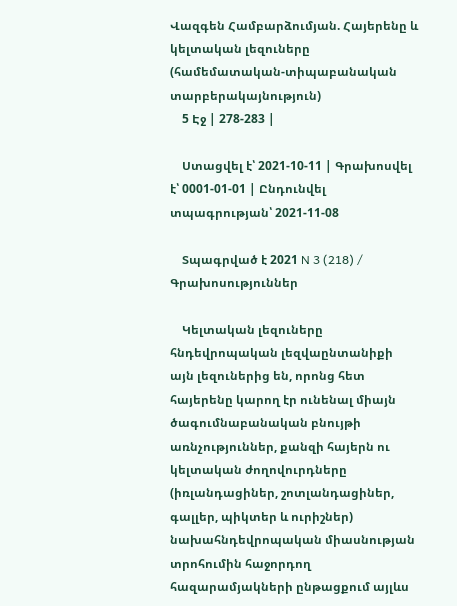Վազգեն Համբարձումյան. Հայերենը և կելտական լեզուները (համեմատական-տիպաբանական տարբերակայնություն)
    5 Էջ | 278-283 |

    Ստացվել է՝ 2021-10-11 | Գրախոսվել է՝ 0001-01-01 | Ընդունվել տպագրության՝ 2021-11-08

    Տպագրված է 2021 N 3 (218) / Գրախոսություններ

    Կելտական լեզուները հնդեվրոպական լեզվաընտանիքի այն լեզուներից են, որոնց հետ հայերենը կարող էր ունենալ միայն ծագումնաբանական բնույթի առնչություններ, քանզի հայերն ու կելտական ժողովուրդները (իռլանդացիներ, շոտլանդացիներ, գալլեր, պիկտեր և ուրիշներ) նախահնդեվրոպական միասնության տրոհումին հաջորդող հազարամյակների ընթացքում այլևս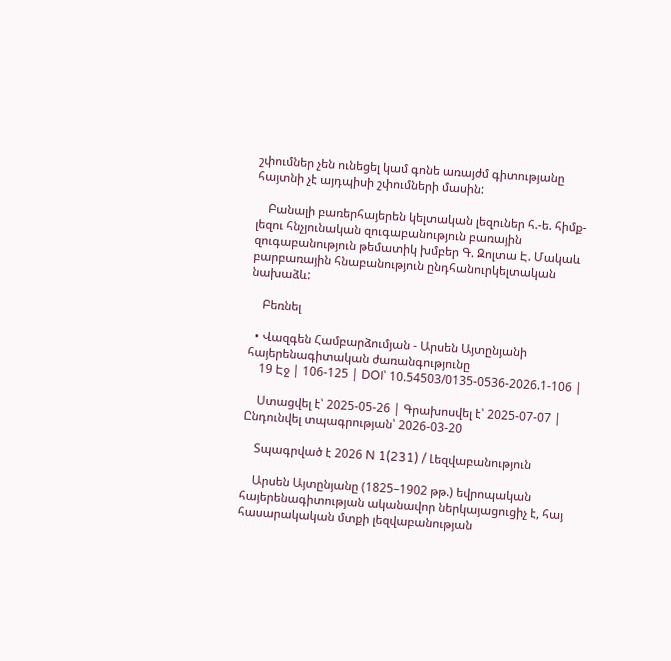շփումներ չեն ունեցել կամ գոնե առայժմ գիտությանը հայտնի չէ այդպիսի շփումների մասին:

    Բանալի բառերհայերեն կելտական լեզուներ հ.-ե. հիմք-լեզու հնչյունական զուգաբանություն բառային զուգաբանություն թեմատիկ խմբեր Գ. Զոլտա Է. Մակաև բարբառային հնաբանություն ընդհանուրկելտական նախաձև:

    Բեռնել

  • Վազգեն Համբարձումյան - Արսեն Այտընյանի հայերենագիտական ժառանգությունը
    19 Էջ | 106-125 | DOI՝ 10.54503/0135-0536-2026.1-106 |

    Ստացվել է՝ 2025-05-26 | Գրախոսվել է՝ 2025-07-07 | Ընդունվել տպագրության՝ 2026-03-20

    Տպագրված է 2026 N 1(231) / Լեզվաբանություն

    Արսեն Այտընյանը (1825–1902 թթ.) եվրոպական հայերենագիտության ականավոր ներկայացուցիչ է, հայ հասարակական մտքի լեզվաբանության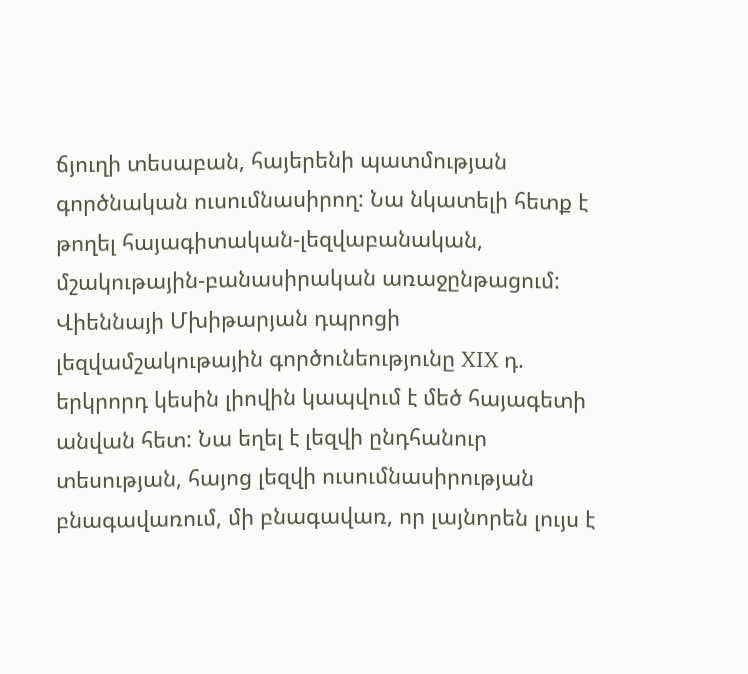ճյուղի տեսաբան, հայերենի պատմության գործնական ուսումնասիրող: Նա նկատելի հետք է թողել հայագիտական-լեզվաբանական, մշակութային-բանասիրական առաջընթացում: Վիեննայի Մխիթարյան դպրոցի լեզվամշակութային գործունեությունը XIX դ. երկրորդ կեսին լիովին կապվում է մեծ հայագետի անվան հետ: Նա եղել է լեզվի ընդհանուր տեսության, հայոց լեզվի ուսումնասիրության բնագավառում, մի բնագավառ, որ լայնորեն լույս է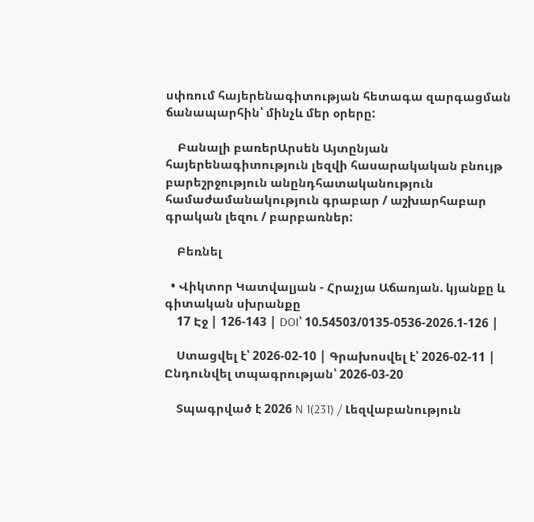սփռում հայերենագիտության հետագա զարգացման ճանապարհին՝ մինչև մեր օրերը:

    Բանալի բառերԱրսեն Այտընյան հայերենագիտություն լեզվի հասարակական բնույթ բարեշրջություն անընդհատականություն համաժամանակություն գրաբար / աշխարհաբար գրական լեզու / բարբառներ:

    Բեռնել

  • Վիկտոր Կատվալյան - Հրաչյա Աճառյան. կյանքը և գիտական սխրանքը
    17 Էջ | 126-143 | DOI՝ 10.54503/0135-0536-2026.1-126 |

    Ստացվել է՝ 2026-02-10 | Գրախոսվել է՝ 2026-02-11 | Ընդունվել տպագրության՝ 2026-03-20

    Տպագրված է 2026 N 1(231) / Լեզվաբանություն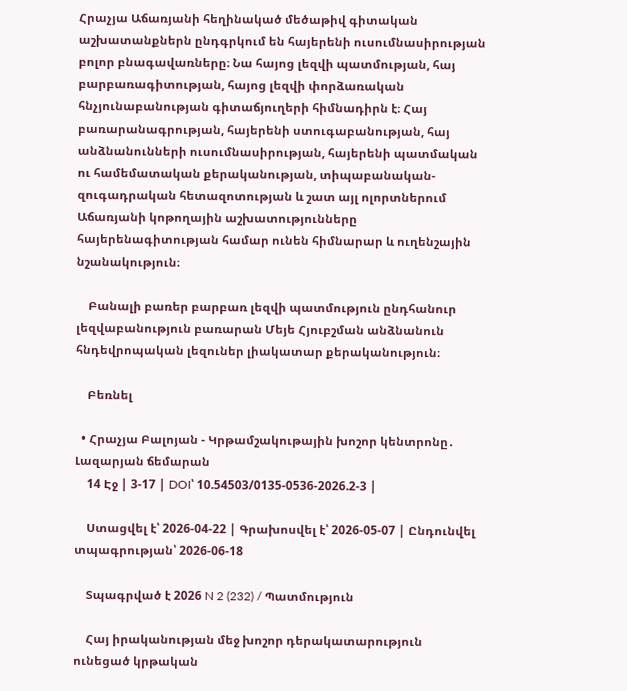Հրաչյա Աճառյանի հեղինակած մեծաթիվ գիտական աշխատանքներն ընդգրկում են հայերենի ուսումնասիրության բոլոր բնագավառները։ Նա հայոց լեզվի պատմության, հայ բարբառագիտության, հայոց լեզվի փորձառական հնչյունաբանության գիտաճյուղերի հիմնադիրն է։ Հայ բառարանագրության, հայերենի ստուգաբանության, հայ անձնանունների ուսումնասիրության, հայերենի պատմական ու համեմատական քերականության, տիպաբանական-զուգադրական հետազոտության և շատ այլ ոլորտներում Աճառյանի կոթողային աշխատությունները հայերենագիտության համար ունեն հիմնարար և ուղենշային նշանակություն։

    Բանալի բառեր բարբառ լեզվի պատմություն ընդհանուր լեզվաբանություն բառարան Մեյե Հյուբշման անձնանուն հնդեվրոպական լեզուներ լիակատար քերականություն։

    Բեռնել

  • Հրաչյա Բալոյան - Կրթամշակութային խոշոր կենտրոնը․ Լազարյան ճեմարան
    14 Էջ | 3-17 | DOI՝ 10.54503/0135-0536-2026.2-3 |

    Ստացվել է՝ 2026-04-22 | Գրախոսվել է՝ 2026-05-07 | Ընդունվել տպագրության՝ 2026-06-18

    Տպագրված է 2026 N 2 (232) / Պատմություն

    Հայ իրականության մեջ խոշոր դերակատարություն ունեցած կրթական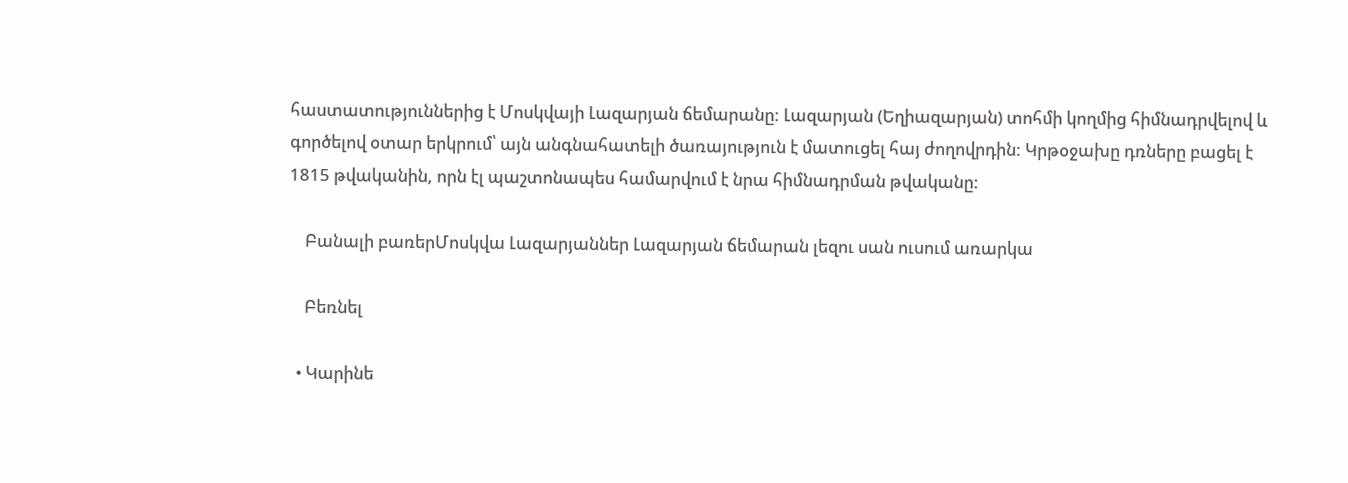հաստատություններից է Մոսկվայի Լազարյան ճեմարանը: Լազարյան (Եղիազարյան) տոհմի կողմից հիմնադրվելով և գործելով օտար երկրում՝ այն անգնահատելի ծառայություն է մատուցել հայ ժողովրդին: Կրթօջախը դռները բացել է 1815 թվականին, որն էլ պաշտոնապես համարվում է նրա հիմնադրման թվականը:

    Բանալի բառերՄոսկվա Լազարյաններ Լազարյան ճեմարան լեզու սան ուսում առարկա

    Բեռնել

  • Կարինե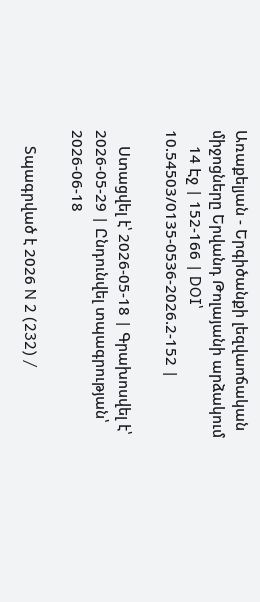Առաքելյան - Երգիծանքի լեզվաոճական միջոցները Երվանդ Թոլայանի արձակում
    14 Էջ | 152-166 | DOI՝ 10.54503/0135-0536-2026.2-152 |

    Ստացվել է՝ 2026-05-18 | Գրախոսվել է՝ 2026-05-29 | Ընդունվել տպագրության՝ 2026-06-18

    Տպագրված է 2026 N 2 (232) /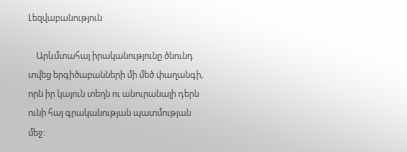Լեզվաբանություն

    Արևմտահայ իրականությունը ծնունդ տվեց երգիծաբանների մի մեծ փաղանգի, որն իր կայուն տեղն ու անուրանալի դերն ունի հայ գրականության պատմության մեջ: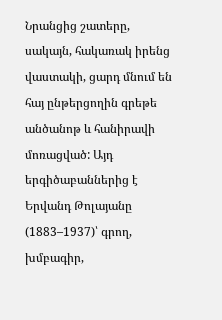Նրանցից շատերը, սակայն, հակառակ իրենց վաստակի, ցարդ մնում են հայ ընթերցողին գրեթե անծանոթ և հանիրավի մոռացված: Այդ երգիծաբաններից է Երվանդ Թոլայանը (1883–1937)՝ գրող, խմբագիր,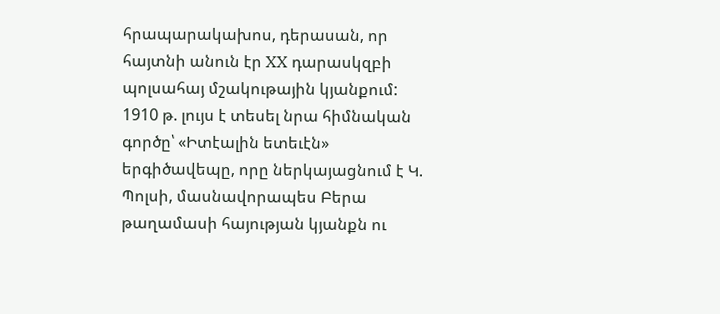հրապարակախոս, դերասան, որ հայտնի անուն էր XX դարասկզբի պոլսահայ մշակութային կյանքում: 1910 թ. լույս է տեսել նրա հիմնական գործը՝ «Իտէալին ետեւէն» երգիծավեպը, որը ներկայացնում է Կ. Պոլսի, մասնավորապես Բերա թաղամասի հայության կյանքն ու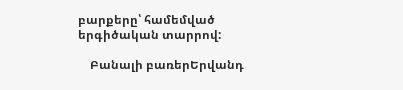բարքերը՝ համեմված երգիծական տարրով:

    Բանալի բառերԵրվանդ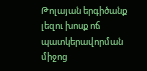Թոլայան երգիծանք լեզու խոսք ոճ պատկերավորման միջոց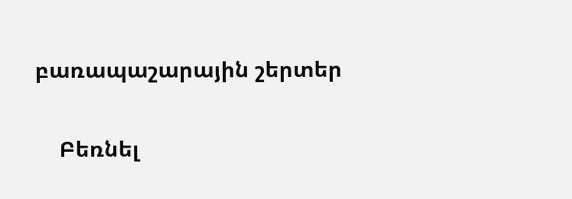բառապաշարային շերտեր

    Բեռնել